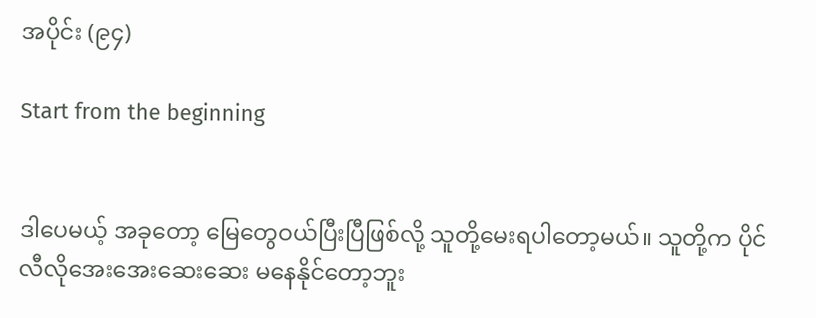အပိုင်း (၉၄)

Start from the beginning


ဒါပေမယ့် အခုတော့ မြေတွေဝယ်ပြီးပြီဖြစ်လို့ သူတို့မေးရပါတော့မယ်။ သူတို့က ပိုင်လီလိုအေးအေးဆေးဆေး မနေနိုင်တော့ဘူး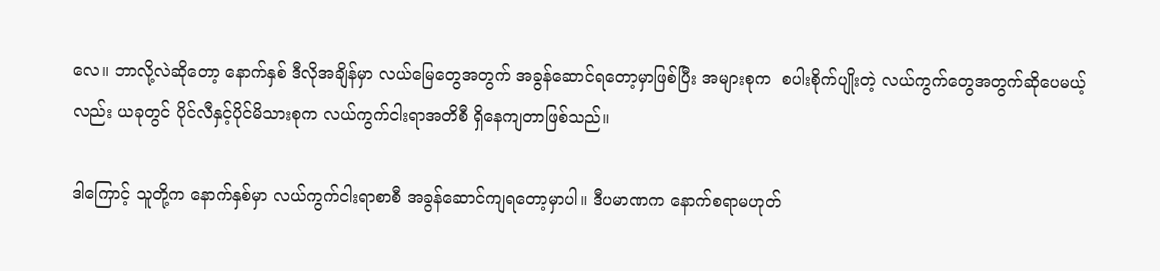လေ။ ဘာလို့လဲဆိုတော့ နောက်နှစ် ဒီလိုအချိန်မှာ လယ်မြေတွေအတွက် အခွန်ဆောင်ရတော့မှာဖြစ်ပြီး အများစုက  စပါးစိုက်ပျိုးတဲ့ လယ်ကွက်တွေအတွက်ဆိုပေမယ့်လည်း ယခုတွင် ပိုင်လီနှင့်ပိုင်မိသားစုက လယ်ကွက်ငါးရာအတိစီ ရှိနေကျတာဖြစ်သည်။

ဒါကြောင့် သူတို့က နောက်နှစ်မှာ လယ်ကွက်ငါးရာစာစီ အခွန်ဆောင်ကျရတော့မှာပါ။ ဒီပမာဏက နောက်စရာမဟုတ်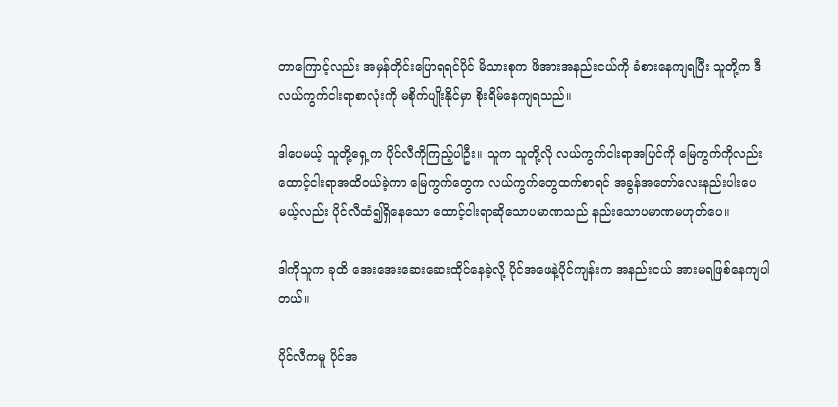တာကြောင့်လည်း အမှန်တိုင်းပြောရရင်ပိုင် မိသားစုက ဖိအားအနည်းငယ်ကို ခံစားနေကျရပြီး သူတို့က ဒီလယ်ကွက်ငါးရာစာလုံးကို မစိုက်ပျိုးနိုင်မှာ စိုးရိမ်နေကျရသည်။

ဒါပေမယ့် သူတို့ရှေ့က ပိုင်လီကိုကြည့်ပါဦး။ သူက သူတို့လို လယ်ကွက်ငါးရာအပြင်ကို မြေကွက်ကိုလည်း ထောင့်ငါးရာအထိဝယ်ခဲ့ကာ မြေကွက်တွေက လယ်ကွက်တွေထက်စာရင် အခွန်အတော်လေးနည်းပါးပေမယ့်လည်း ပိုင်လီထံ၍ရှိနေသော ထောင့်ငါးရာဆိုသောပမာဏသည် နည်းသောပမာဏမဟုတ်ပေ။

ဒါကိုသူက ခုထိ အေးအေးဆေးဆေးထိုင်နေခဲ့လို့ ပိုင်အဖေနဲ့ပိုင်ကျန်းက အနည်းငယ် အားမရဖြစ်နေကျပါတယ်။

ပိုင်လီကမူ ပိုင်အ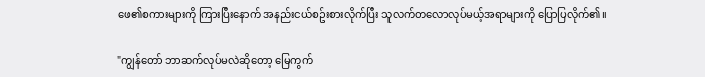ဖေ၏စကားများကို ကြားပြီးနောက် အနည်းငယ်စဥ်းစားလိုက်ပြီး သူလက်တလောလုပ်မယ့်အရာများကို ပြောပြလိုက်၏။

"ကျွန်တော် ဘာဆက်လုပ်မလဲဆိုတော့ မြေကွက်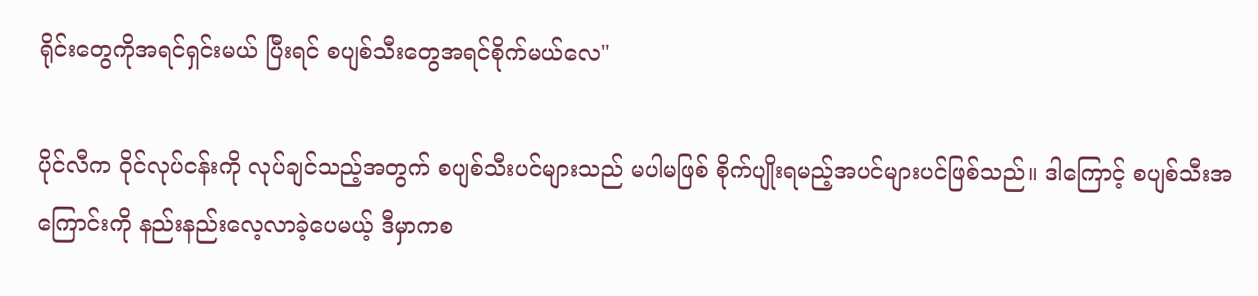ရိုင်းတွေကိုအရင်ရှင်းမယ် ပြီးရင် စပျစ်သီးတွေအရင်စိုက်မယ်လေ"

ပိုင်လီက ဝိုင်လုပ်ငန်းကို လုပ်ချင်သည့်အတွက် စပျစ်သီးပင်များသည် မပါမဖြစ် စိုက်ပျိုးရမည့်အပင်များပင်ဖြစ်သည်။ ဒါကြောင့် စပျစ်သီးအကြောင်းကို နည်းနည်းလေ့လာခဲ့ပေမယ့် ဒီမှာကစ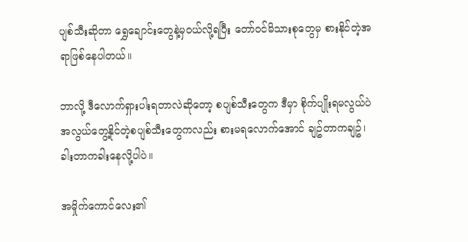ပျစ်သီးဆိုတာ ရွှေချောင်းတွေနဲ့မှဝယ်လို့ရပြီး တော်ဝင်မိသားစုတွေမှ စားနိုင်တဲ့အရာဖြစ်နေပါတယ်။

ဘာလို့ ဒီလောက်ရှားပါးရတာလဲဆိုတော့ စပျစ်သီးတွေက ဒီမှာ စိုက်ပျိုးရမလွယ်ပဲ အလွယ်တွေ့နိုင်တဲ့စပျစ်သီးတွေကလည်း စားမရလောက်အောင် ချဥ်တာကချဥ်၊ခါးတာကခါးနေလို့ပါပဲ။

အမှိုက်ကောင်လေး၏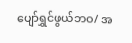ပျော်ရွှင်ဖွယ်ဘဝ/ အ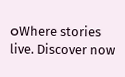ဝWhere stories live. Discover now